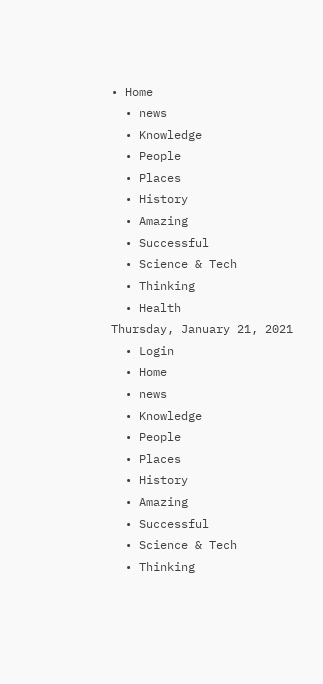• Home
  • news
  • Knowledge
  • People
  • Places
  • History
  • Amazing
  • Successful
  • Science & Tech
  • Thinking
  • Health
Thursday, January 21, 2021
  • Login
  • Home
  • news
  • Knowledge
  • People
  • Places
  • History
  • Amazing
  • Successful
  • Science & Tech
  • Thinking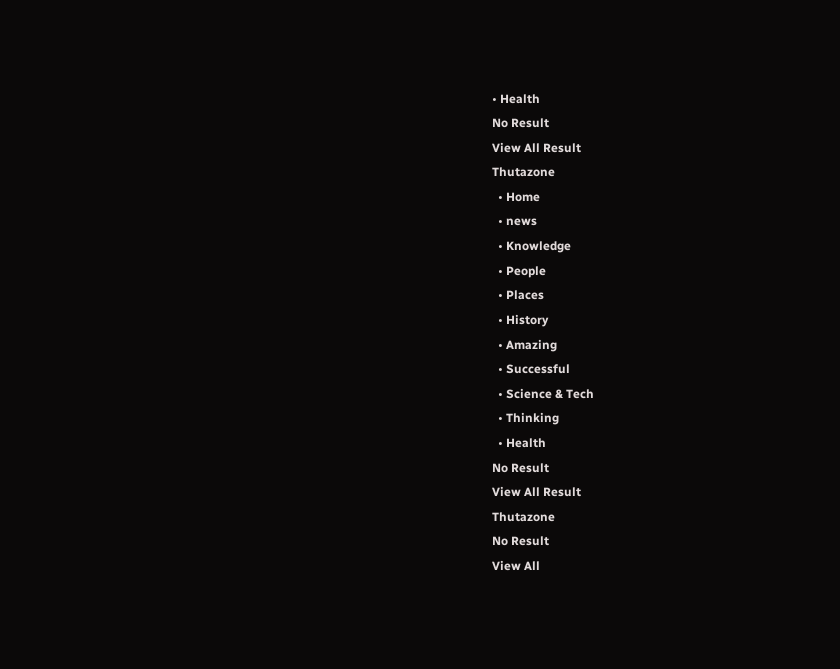• Health
No Result
View All Result
Thutazone
  • Home
  • news
  • Knowledge
  • People
  • Places
  • History
  • Amazing
  • Successful
  • Science & Tech
  • Thinking
  • Health
No Result
View All Result
Thutazone
No Result
View All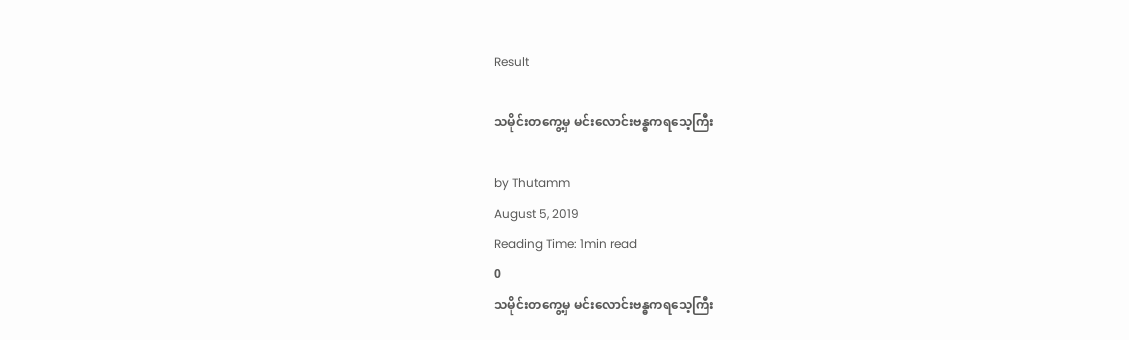Result

သမိုင်းတကွေ့မှ မင်းလောင်းဗန္ဓကရသေ့ကြီး

by Thutamm
August 5, 2019
Reading Time: 1min read
0
သမိုင်းတကွေ့မှ မင်းလောင်းဗန္ဓကရသေ့ကြီး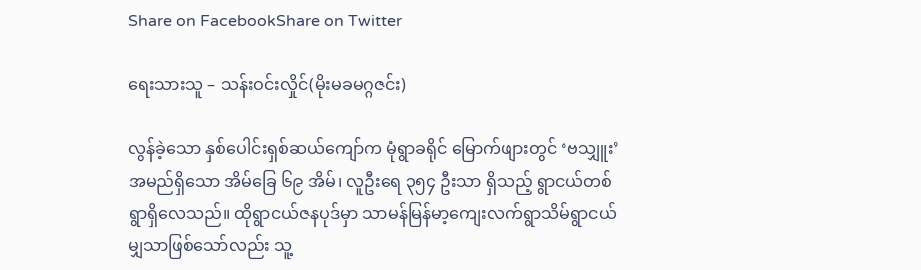Share on FacebookShare on Twitter

ရေးသားသူ – သန်းဝင်းလှိုင်(မိုးမခမဂ္ဂဇင်း)

လွန်ခဲ့သော နှစ်ပေါင်းရှစ်ဆယ်ကျော်က မုံရွာခရိုင် မြောက်ဖျားတွင် ‘ဗသျှူး’ အမည်ရှိသော အိမ်ခြေ ၆၉ အိမ်၊ လူဦးရေ ၃၅၄ ဦးသာ ရှိသည့် ရွာငယ်တစ်ရွာရှိလေသည်။ ထိုရွာငယ်ဇနပုဒ်မှာ သာမန်မြန်မာ့ကျေးလက်ရွာသိမ်ရွာငယ်မျှသာဖြစ်သော်လည်း သူ့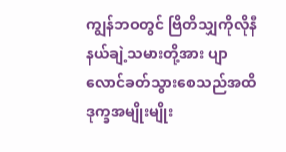ကျွန်ဘဝတွင် ဗြိတိသျှကိုလိုနီနယ်ချဲ့သမားတို့အား ပျာလောင်ခတ်သွားစေသည်အထိ ဒုက္ခအမျိုးမျိုး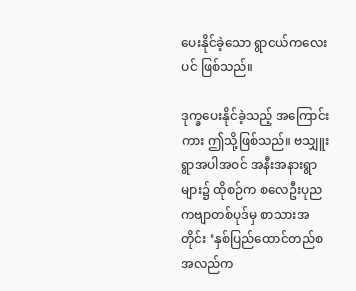ပေးနိုင်ခဲ့သော ရွာငယ်ကလေးပင် ဖြစ်သည်။

ဒုက္ခပေးနိုင်ခဲ့သည့် အကြောင်းကား ဤသို့ဖြစ်သည်။ ဗသျှူးရွာအပါအဝင် အနီးအနားရွာများ၌ ထိုစဉ်က စလေဦးပုညကဗျာတစ်ပုဒ်မှ စာသားအတိုင်း ‘နှစ်ပြည်ထောင်တည်စ အလည်က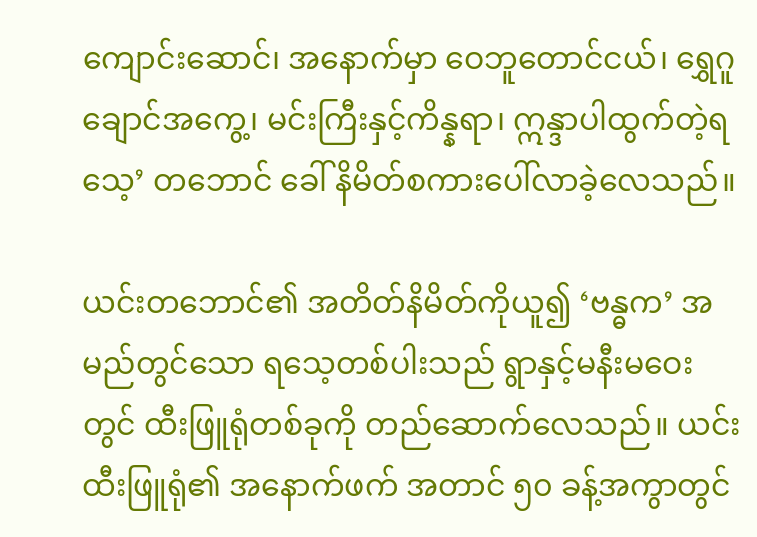ကျောင်းဆောင်၊ အနောက်မှာ ဝေဘူတောင်ငယ်၊ ရွှေဂူချောင်အကွေ့၊ မင်းကြီးနှင့်ကိန္နရာ၊ ဣန္ဒာပါထွက်တဲ့ရသေ့’ တဘောင် ခေါ် နိမိတ်စကားပေါ်လာခဲ့လေသည်။

ယင်းတဘောင်၏ အတိတ်နိမိတ်ကိုယူ၍ ‘ဗန္ဓက’ အမည်တွင်သော ရသေ့တစ်ပါးသည် ရွာနှင့်မနီးမဝေးတွင် ထီးဖြူရုံတစ်ခုကို တည်ဆောက်လေသည်။ ယင်းထီးဖြူရုံ၏ အနောက်ဖက် အတာင် ၅၀ ခန့်အကွာတွင်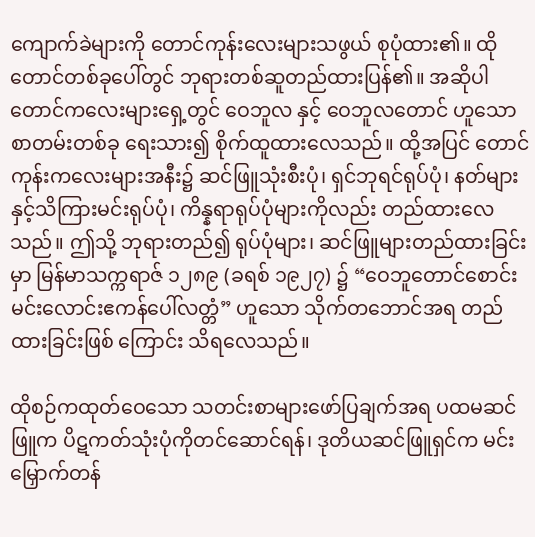ကျောက်ခဲများကို တောင်ကုန်းလေးများသဖွယ် စုပုံထား၏။ ထိုတောင်တစ်ခုပေါ်တွင် ဘုရားတစ်ဆူတည်ထားပြန်၏။ အဆိုပါ တောင်ကလေးများရှေ့တွင် ဝေဘူလ နှင့် ဝေဘူလတောင် ဟူသော စာတမ်းတစ်ခု ရေးသား၍ စိုက်ထူထားလေသည်။ ထို့အပြင် တောင်ကုန်းကလေးများအနီး၌ ဆင်ဖြူသုံးစီးပုံ၊ ရှင်ဘုရင်ရုပ်ပုံ၊ နတ်များနှင့်သိကြားမင်းရုပ်ပုံ၊ ကိန္နရာရုပ်ပုံများကိုလည်း တည်ထားလေသည်။ ဤသို့ ဘုရားတည်၍ ရုပ်ပုံများ၊ ဆင်ဖြူများတည်ထားခြင်းမှာ မြန်မာသက္ကရာဇ် ၁၂၈၉ (ခရစ် ၁၉၂၇) ၌ “ဝေဘူတောင်စောင်းမင်းလောင်းဧကန်ပေါ်လတ္တံ” ဟူသော သိုက်တဘောင်အရ တည်ထားခြင်းဖြစ် ကြောင်း သိရလေသည်။

ထိုစဉ်ကထုတ်ဝေသော သတင်းစာများဖော်ပြချက်အရ ပထမဆင်ဖြူက ပိဋကတ်သုံးပုံကိုတင်ဆောင်ရန်၊ ဒုတိယဆင်ဖြူရှင်က မင်းမြှောက်တန်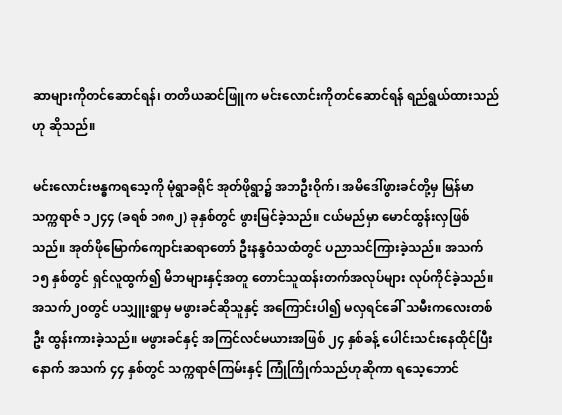ဆာများကိုတင်ဆောင်ရန်၊ တတိယဆင်ဖြူက မင်းလောင်းကိုတင်ဆောင်ရန် ရည်ရွယ်ထားသည်ဟု ဆိုသည်။

မင်းလောင်းဗန္ဓကရသေ့ကို မုံရွာခရိုင် အုတ်ဖိုရွာ၌ အဘဦးဝိုက်၊ အမိဒေါ်ဖွားခင်တို့မှ မြန်မာသက္ကရာဇ် ၁၂၄၄ (ခရစ် ၁၈၈၂) ခုနှစ်တွင် ဖွားမြင်ခဲ့သည်။ ငယ်မည်မှာ မောင်ထွန်းလှဖြစ်သည်။ အုတ်ဖိုမြောက်ကျောင်းဆရာတော် ဦးနန္ဒဝံသထံတွင် ပညာသင်ကြားခဲ့သည်။ အသက် ၁၅ နှစ်တွင် ရှင်လူထွက်၍ မိဘများနှင့်အတူ တောင်သူထန်းတက်အလုပ်များ လုပ်ကိုင်ခဲ့သည်။ အသက်၂၀တွင် ပသျှူးရွာမှ မဖွားခင်ဆိုသူနှင့် အကြောင်းပါ၍ မလှရင်ခေါ် သမီးကလေးတစ်ဦး ထွန်းကားခဲ့သည်။ မဖွားခင်နှင့် အကြင်လင်မယားအဖြစ် ၂၄ နှစ်ခန့် ပေါင်းသင်းနေထိုင်ပြီး နောက် အသက် ၄၄ နှစ်တွင် သက္ကရာဇ်ကြမ်းနှင့် ကြုံကြိုက်သည်ဟုဆိုကာ ရသေ့ဘောင်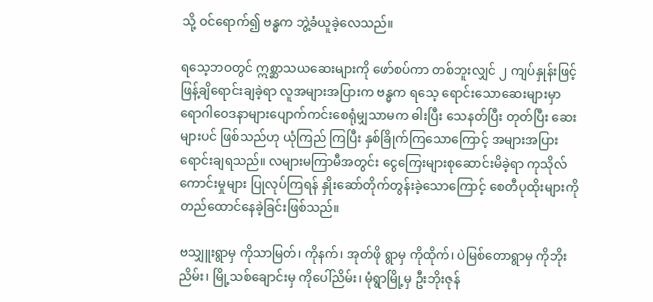သို့ ဝင်ရောက်၍ ဗန္ဓက ဘွဲ့ခံယူခဲ့လေသည်။

ရသေ့ဘဝတွင် ဣစ္ဆာသယဆေးများကို ဖော်စပ်ကာ တစ်ဘူးလျှင် ၂ ကျပ်နှုန်းဖြင့် ဖြန့်ချိရောင်းချခဲ့ရာ လူအများအပြားက ဗန္ဓက ရသေ့ ရောင်းသောဆေးများမှာ ရောဂါဝေဒနာများပျောက်ကင်းစေရုံမျှသာမက ဓါးပြီး သေနတ်ပြီး တုတ်ပြီး ဆေးများပင် ဖြစ်သည်ဟု ယုံကြည် ကြပြီး နှစ်ခြိုက်ကြသောကြောင့် အများအပြားရောင်းချရသည်။ လများမကြာမီအတွင်း ငွေကြေးများစုဆောင်းမိခဲ့ရာ ကုသိုလ်ကောင်းမှုများ ပြုလုပ်ကြရန် နှိုးဆော်တိုက်တွန်းခဲ့သောကြောင့် စေတီပုထိုးများကို တည်ထောင်နေခဲ့ခြင်းဖြစ်သည်။

ဗသျှူးရွာမှ ကိုသာမြတ်၊ ကိုနက်၊ အုတ်ဖို ရွာမှ ကိုထိုက်၊ ပဲမြစ်တောရွာမှ ကိုဘိုးညိမ်း၊ မြို့သစ်ချောင်းမှ ကိုပေါ်ညိမ်း၊ မုံရွာမြို့မှ ဦးဘိုးဇုန်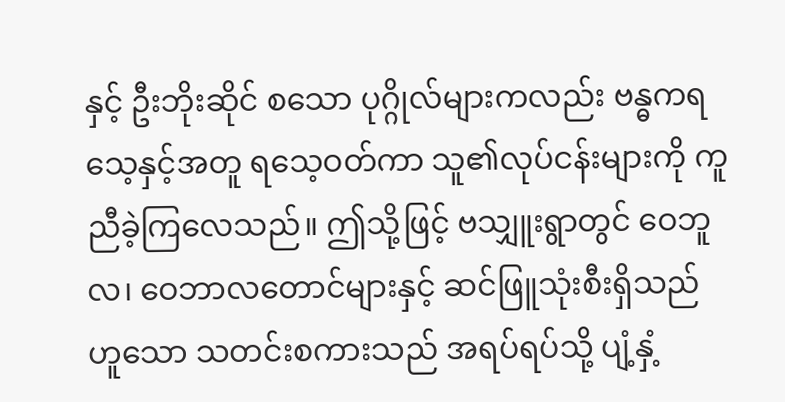နှင့် ဦးဘိုးဆိုင် စသော ပုဂ္ဂိုလ်များကလည်း ဗန္ဓကရသေ့နှင့်အတူ ရသေ့ဝတ်ကာ သူ၏လုပ်ငန်းများကို ကူညီခဲ့ကြလေသည်။ ဤသို့ဖြင့် ဗသျှူးရွာတွင် ဝေဘူလ၊ ဝေဘာလတောင်များနှင့် ဆင်ဖြူသုံးစီးရှိသည်ဟူသော သတင်းစကားသည် အရပ်ရပ်သို့ ပျံ့နှံ့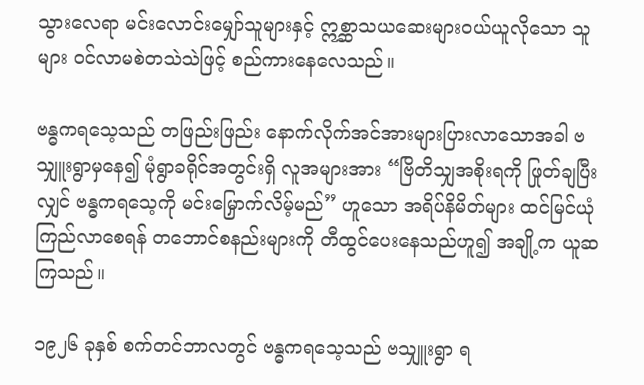သွားလေရာ မင်းလောင်းမျှော်သူများနှင့် ဣစ္ဆာသယဆေးများဝယ်ယူလိုသော သူများ ဝင်လာမစဲတသဲသဲဖြင့် စည်ကားနေလေသည်။

ဗန္ဓကရသေ့သည် တဖြည်းဖြည်း နောက်လိုက်အင်အားများပြားလာသောအခါ ဗသျှူးရွာမှနေ၍ မုံရွာခရိုင်အတွင်းရှိ လူအများအား “ဗြိတိသျှအစိုးရကို ဖြုတ်ချပြီးလျှင် ဗန္ဓကရသေ့ကို မင်းမြှောက်လိမ့်မည်” ဟူသော အရိပ်နိမိတ်များ ထင်မြင်ယုံကြည်လာစေရန် တဘောင်စနည်းများကို တီထွင်ပေးနေသည်ဟူ၍ အချို့က ယူဆကြသည်။

၁၉၂၆ ခုနှစ် စက်တင်ဘာလတွင် ဗန္ဓကရသေ့သည် ဗသျှူးရွာ ရ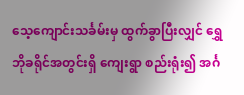သေ့ကျောင်းသင်္ခမ်းမှ ထွက်ခွာပြီးလျှင် ရွှေဘိုခရိုင်အတွင်းရှိ ကျေးရွာ စည်းရုံး၍ အင်္ဂ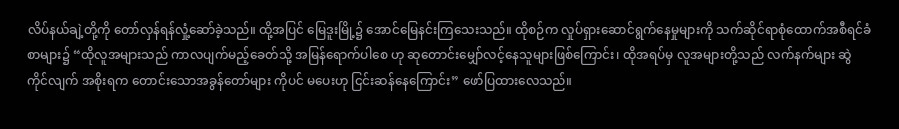လိပ်နယ်ချဲ့တို့ကို တော်လှန်ရန်လှုံ့ဆော်ခဲ့သည်။ ထို့အပြင် မြေဒူးမြို့၌ အောင်မြေနင်းကြသေးသည်။ ထိုစဉ်က လှုပ်ရှားဆောင်ရွက်နေမှုများကို သက်ဆိုင်ရာစုံထောက်အစီရင်ခံစာများ၌ “ထိုလူအများသည် ကာလပျက်မည့်ခေတ်သို့ အမြန်ရောက်ပါစေ ဟု ဆုတောင်းမျှော်လင့်နေသူများဖြစ်ကြောင်း၊ ထိုအရပ်မှ လူအများတို့သည် လက်နက်များ ဆွဲကိုင်လျက် အစိုးရက တောင်းသောအခွန်တော်များ ကိုပင် မပေးဟု ငြင်းဆန်နေကြောင်း” ဖော်ပြထားလေသည်။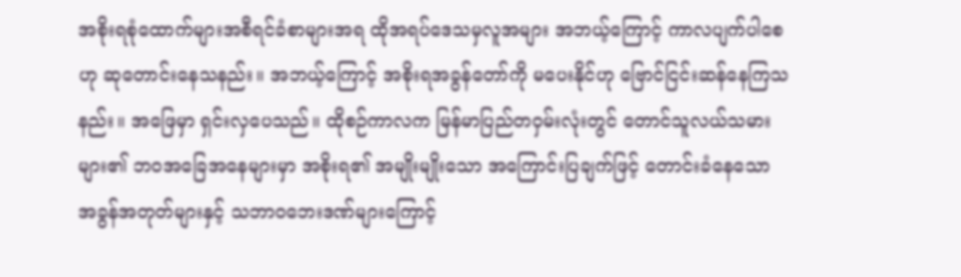အစိုးရစုံထောက်များအစီရင်ခံစာများအရ ထိုအရပ်ဒေသမှလူအများ အဘယ့်ကြောင့် ကာလပျက်ပါစေဟု ဆုတောင်းနေသနည်း။ အဘယ့်ကြောင့် အစိုးရအခွန်တော်ကို မပေးနိုင်ဟု ဗြောင်ငြင်းဆန်နေကြသနည်း။ အဖြေမှာ ရှင်းလှပေသည်။ ထိုစဉ်ကာလက မြန်မာပြည်တဝှမ်းလုံးတွင် တောင်သူလယ်သမားများ၏ ဘဝအခြေအနေများမှာ အစိုးရ၏ အမျိုးမျိုးသော အကြောင်းပြချက်ဖြင့် တောင်းခံနေသော အခွန်အတုတ်များနှင့် သဘာဝဘေးဒဏ်များကြောင့်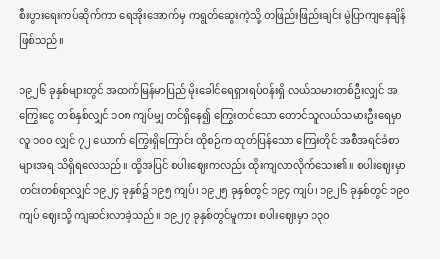စီးပွားရေးကပ်ဆိုက်ကာ ရေအိုးအောက်မှ ကရွတ်ဆွေးကဲ့သို့ တဖြည်းဖြည်းချင်း မွဲပြာကျနေချိန်ဖြစ်သည်။

၁၉၂၆ ခုနှစ်များတွင် အထက်မြန်မာပြည် မိုးခေါင်ရေရှားရပ်ဝန်းရှိ လယ်သမားတစ်ဦးလျှင် အကြွေးငွေ တစ်နှစ်လျှင် ၁၀၈ ကျပ်မျှ တင်ရှိနေ၍ ကြွေးတင်သော တောင်သူလယ်သမားဦးရေမှာ လူ ၁၀၀ လျှင် ၇၂ ယောက် ကြွေးရှိကြောင်း ထိုစဉ်က ထုတ်ပြန်သော ကြေးတိုင် အစီအရင်ခံစာများအရ သိရှိရလေသည်။ ထို့အပြင် စပါးဈေးကလည်း ထိုးကျလာလိုက်သေး၏။ စပါးဈေးမှာ တင်းတစ်ရာလျှင် ၁၉၂၄ ခုနှစ်၌ ၁၉၅ ကျပ်၊ ၁၉၂၅ ခုနှစ်တွင် ၁၉၄ ကျပ်၊ ၁၉၂၆ ခုနှစ်တွင် ၁၉၀ ကျပ် ဈေးသို့ ကျဆင်းလာခဲ့သည်။ ၁၉၂၇ ခုနှစ်တွင်မူကား စပါးဈေးမှာ ၁၃၀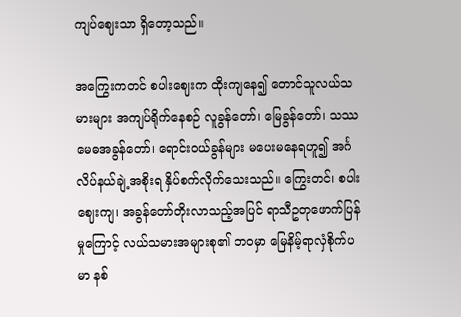ကျပ်ဈေးသာ ရှိတော့သည်။

အကြွေးကတင် စပါးဈေးက ထိုးကျနေ၍ တောင်သူလယ်သမားများ အကျပ်ရိုက်နေစဉ် လူခွန်တော်၊ မြေခွန်တော်၊ သဿမေဓအခွန်တော်၊ ရောင်းဝယ်ခွန်များ မပေးမနေရဟူ၍ အင်္ဂလိပ်နယ်ချဲ့အစိုးရ နှိပ်စက်လိုက်သေးသည်။ ကြွေးတင်၊ စပါးဈေးကျ၊ အခွန်တော်တိုးလာသည့်အပြင် ရာသီဥတုဖောက်ပြန်မှုကြောင့် လယ်သမားအများစု၏ ဘဝမှာ မြေနိမ့်ရာလှံစိုက်ပမာ နစ်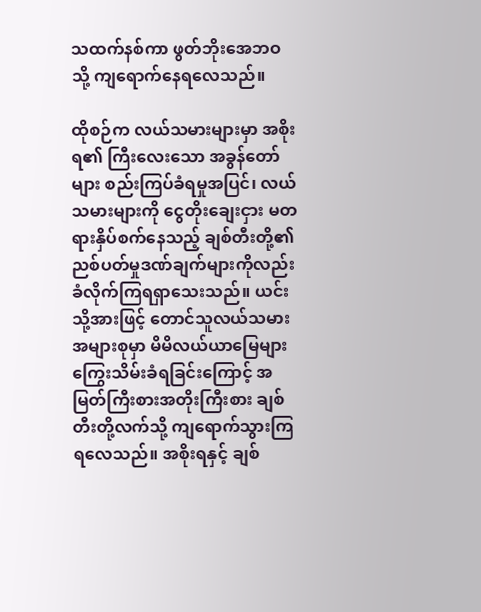သထက်နစ်ကာ ဖွတ်ဘိုးအေဘဝသို့ ကျရောက်နေရလေသည်။

ထိုစဉ်က လယ်သမားများမှာ အစိုးရ၏ ကြီးလေးသော အခွန်တော်များ စည်းကြပ်ခံရမှုအပြင်၊ လယ်သမားများကို ငွေတိုးချေးငှား မတရားနှိပ်စက်နေသည့် ချစ်တီးတို့၏ ညစ်ပတ်မှုဒဏ်ချက်များကိုလည်း ခံလိုက်ကြရရှာသေးသည်။ ယင်းသို့အားဖြင့် တောင်သူလယ်သမား အများစုမှာ မိမိလယ်ယာမြေများ ကြွေးသိမ်းခံရခြင်းကြောင့် အမြတ်ကြီးစားအတိုးကြီးစား ချစ်တီးတို့လက်သို့ ကျရောက်သွားကြရလေသည်။ အစိုးရနှင့် ချစ်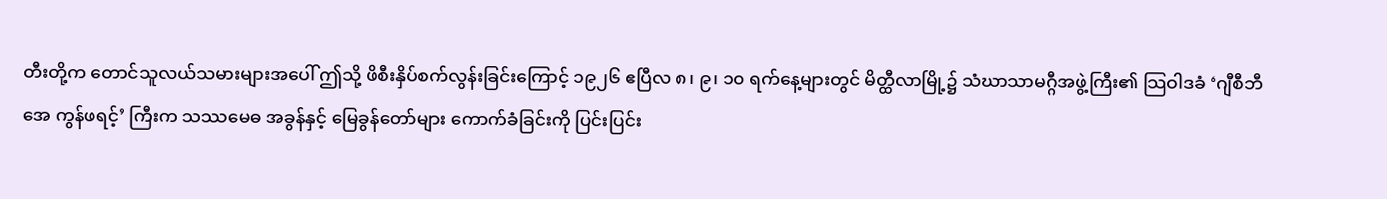တီးတို့က တောင်သူလယ်သမားများအပေါ် ဤသို့ ဖိစီးနှိပ်စက်လွန်းခြင်းကြောင့် ၁၉၂၆ ဧပြီလ ၈၊ ၉၊ ၁၀ ရက်နေ့များတွင် မိတ္ထီလာမြို့၌ သံဃာသာမဂ္ဂီအဖွဲ့ကြီး၏ သြဝါဒခံ ‘ဂျီစီဘီအေ ကွန်ဖရင့်’ ကြီးက သဿမေဓ အခွန်နှင့် မြေခွန်တော်များ ကောက်ခံခြင်းကို ပြင်းပြင်း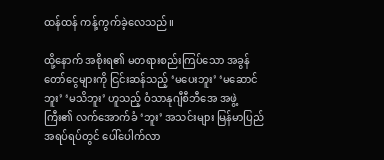ထန်ထန် ကန့်ကွက်ခဲ့လေသည်။

ထို့နောက် အစိုးရ၏ မတရားစည်းကြပ်သော အခွန်တော်ငွေများကို ငြင်းဆန်သည့် ‘မပေးဘူး’ ‘မဆောင်ဘူး’ ‘မသိဘူး’ ဟူသည့် ဝံသာနုဂျီစီဘီအေ အဖွဲ့ကြီး၏ လက်အောက်ခံ ‘ဘူး’ အသင်းများ မြန်မာပြည်အရပ်ရပ်တွင် ပေါ်ပေါက်လာ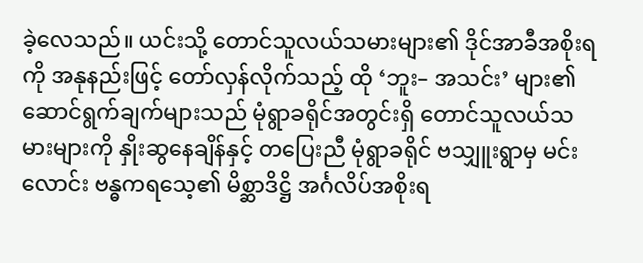ခဲ့လေသည်။ ယင်းသို့ တောင်သူလယ်သမားများ၏ ဒိုင်အာခီအစိုးရကို အနုနည်းဖြင့် တော်လှန်လိုက်သည့် ထို ‘ဘူး– အသင်း’ များ၏ ဆောင်ရွက်ချက်များသည် မုံရွာခရိုင်အတွင်းရှိ တောင်သူလယ်သမားများကို နှိုးဆွနေချိန်နှင့် တပြေးညီ မုံရွာခရိုင် ဗသျှူးရွာမှ မင်းလောင်း ဗန္ဓကရသေ့၏ မိစ္ဆာဒိဋ္ဌိ အင်္ဂလိပ်အစိုးရ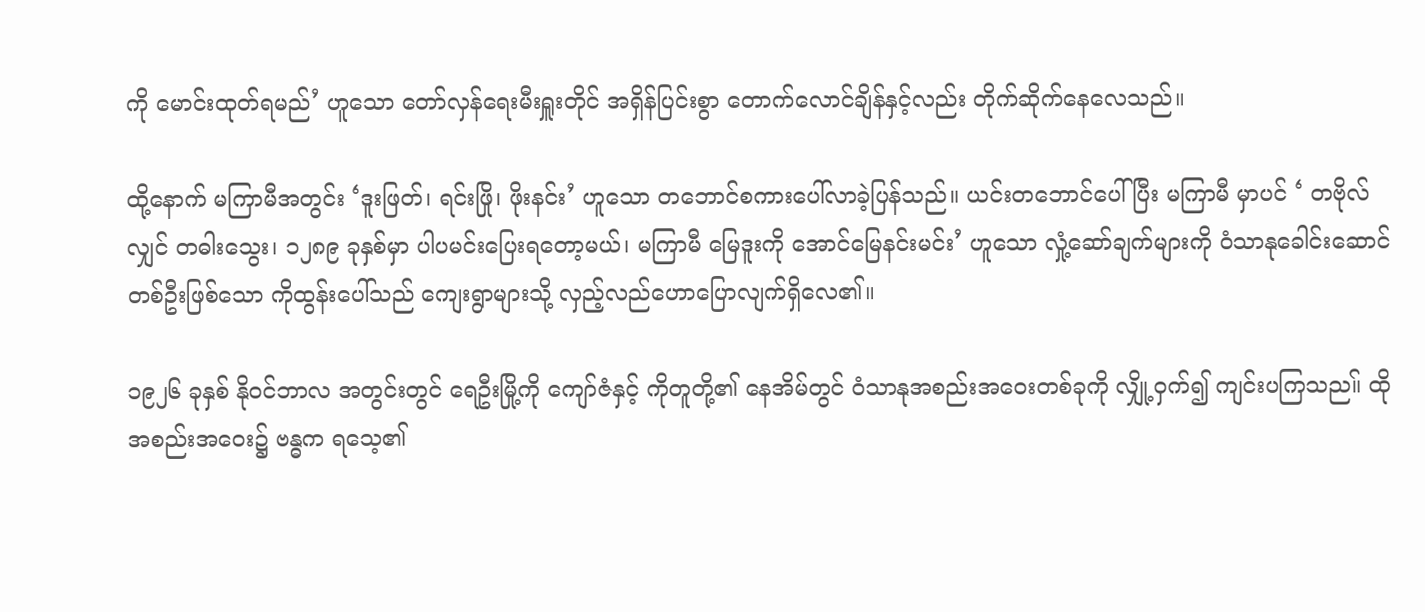ကို မောင်းထုတ်ရမည်’ ဟူသော တော်လှန်ရေးမီးရှူးတိုင် အရှိန်ပြင်းစွာ တောက်လောင်ချိန်နှင့်လည်း တိုက်ဆိုက်နေလေသည်။

ထို့နောက် မကြာမီအတွင်း ‘ဒူးဖြတ်၊ ရင်းဖြို၊ ဖိုးနင်း’ ဟူသော တဘောင်စကားပေါ်လာခဲ့ပြန်သည်။ ယင်းတဘောင်ပေါ်ပြီး မကြာမီ မှာပင် ‘ တဗိုလ်လျှင် တဓါးသွေး၊ ၁၂၈၉ ခုနှစ်မှာ ပါပမင်းပြေးရတော့မယ်၊ မကြာမီ မြေဒူးကို အောင်မြေနင်းမင်း’ ဟူသော လှုံ့ဆော်ချက်များကို ဝံသာနုခေါင်းဆောင်တစ်ဦးဖြစ်သော ကိုထွန်းပေါ်သည် ကျေးရွာများသို့ လှည့်လည်ဟောပြောလျက်ရှိလေ၏။

၁၉၂၆ ခုနှစ် နိုဝင်ဘာလ အတွင်းတွင် ရေဦးမြို့ကို ကျော်ဇံနှင့် ကိုတူတို့၏ နေအိမ်တွင် ဝံသာနုအစည်းအဝေးတစ်ခုကို လျှို့ဝှက်၍ ကျင်းပကြသည။် ထိုအစည်းအဝေး၌ ဗန္ဓက ရသေ့၏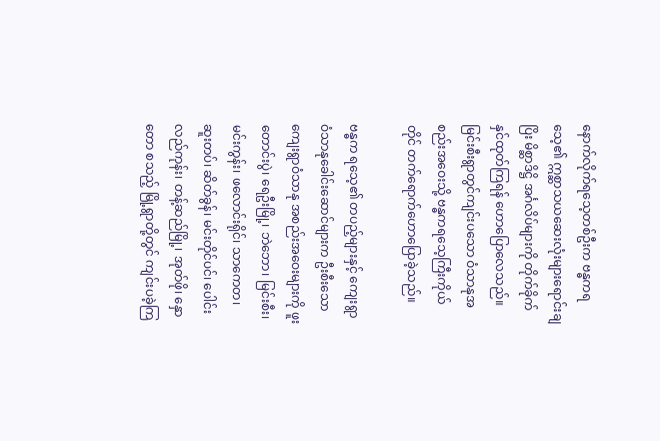နောက်လိုက်ရသေ့တစ်ဦးက ဗန္ဓကရသေ့၏ ဣစ္ဆာသယဆေးလုံးများရောင်းချပြိး မိစ္ဆာဒိဋ္ဌိ အင်္ဂလိပ်များကို တိုက်ခိုက်နှင်ထုတ်ကြရန် ဟောပြောလေသည်။ မြင်းစီးရွာတွင်ကျင်းပသော ဝံသာနုအစည်းအဝေးသို့ ဗန္ဓကရသေ့ကြီးကိုယ် တိုင် တက်ရောက်ဟောပြောခဲ့သည်။

ဗန္ဓက ရသေ့၏ တပည့်များနှင့် ကျေးရွာဝံသာနုခေါင်းဆောင်များက ဦးစီးသော ကျေးရွာဝံသာနု အစည်းအဝေးများကို ဖူးတောင်းပွဲ၊ ရေဦးမြို့၊ ဘဲဘော၊ မြင်းစီး၊ မင်းကွန်း၊ ဖလောင်းရိုင်၊ သာကေတ၊ ဆူးတပ်၊ ဆိတ်ခွန်၊ မင်းတိုင်ပင်၊ ပေါင်းလည်ကုန်း၊ တန့်ဆည်မြို့၊ အုတ်ဖို၊ နှောတော စသည့် မြို့ရွာတို့တွင် ကျင်းပခဲ့ကြ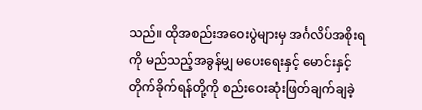သည်။ ထိုအစည်းအဝေးပွဲများမှ အင်္ဂလိပ်အစိုးရကို မည်သည့်အခွန်မျှ မပေးရေးနှင့် မောင်းနှင့်တိုက်ခိုက်ရန်တို့ကို စည်းဝေးဆုံးဖြတ်ချက်ချခဲ့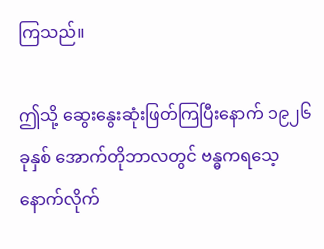ကြသည်။

ဤသို့ ဆွေးနွေးဆုံးဖြတ်ကြပြီးနောက် ၁၉၂၆ ခုနှစ် အောက်တိုဘာလတွင် ဗန္ဓကရသေ့နောက်လိုက်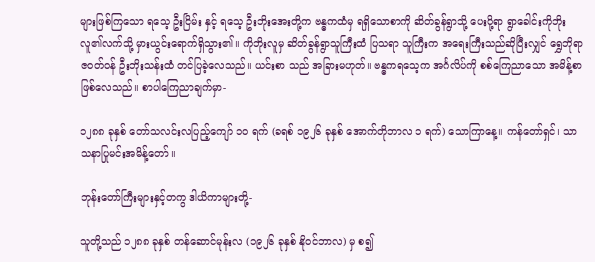များဖြစ်ကြသော ရသေ့ ဦးငြိမ်း နှင့် ရသေ့ ဦးဘိုးအေးတို့က ဗန္ဓကထံမှ ရရှိသောစာကို ဆိတ်ခွန်ရွာသို့ ပေးပို့ရာ ရွာခေါင်းကိုဘိုးလူ၏လက်သို့ မှားယွင်းရောက်ရှိသွား၏။ ကိုဘိုးလူမှ ဆိတ်ခွန်ရွာသူကြီးထံ ပြသရာ သူကြီးက အရေးကြီးသည်ဆိုပြီးလျှင် ရွှေဘိုရာဇဝတ်ဝန် ဦးဘိုးသန်းထံ တင်ပြခဲ့လေသည်။ ယင်းစာ သည် အခြားမဟုတ်။ ဗန္ဓကရသေ့က အင်္ဂလိပ်ကို စစ်ကြေညာသော အမိန့်စာဖြစ်လေသည်။ စာပါကြေညာချက်မှာ-

၁၂၈၈ ခုနှစ် တော်သလင်းလပြည့်ကျော် ၁၀ ရက် (ခရစ် ၁၉၂၆ ခုနှစ် အောက်တိုဘာလ ၁ ရက်) သောကြာနေ့။ ကန်တော်ရှင်၊ သာသနာပြုမင်းအမိန့်တော်။

ဘုန်းတော်ကြီးများနှင့်တကွ ဒါယိကာများတို့-

သူတို့သည် ၁၂၈၈ ခုနှစ် တန်ဆောင်မုန်းလ (၁၉၂၆ ခုနှစ် နိုဝင်ဘာလ) မှ စ၍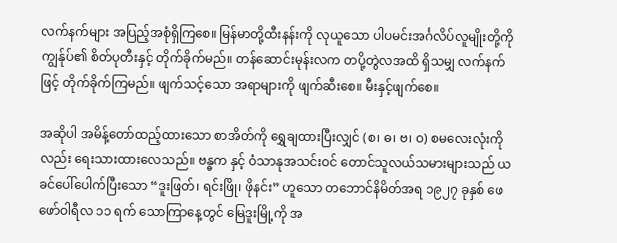လက်နက်များ အပြည့်အစုံရှိကြစေ။ မြန်မာတို့ထီးနန်းကို လုယူသော ပါပမင်းအင်္ဂလိပ်လူမျိုးတို့ကို ကျွန်ုပ်၏ စိတ်ပုတီးနှင့် တိုက်ခိုက်မည်။ တန်ဆောင်းမုန်းလက တပို့တွဲလအထိ ရှိသမျှ လက်နက်ဖြင့် တိုက်ခိုက်ကြမည်။ ဖျက်သင့်သော အရာများကို ဖျက်ဆီးစေ။ မီးနှင့်ဖျက်စေ။

အဆိုပါ အမိန့်တော်ထည့်ထားသော စာအိတ်ကို ရွှေချထားပြီးလျှင် (စ၊ ဓ၊ ဗ၊ ဝ) စမလေးလုံးကိုလည်း ရေးသားထားလေသည်။ ဗန္ဓက နှင့် ဝံသာနုအသင်းဝင် တောင်သူလယ်သမားများသည် ယခင်ပေါ်ပေါက်ပြီးသော “ဒူးဖြတ်၊ ရင်းဖြို၊ ဖိုနင်း” ဟူသော တဘောင်နိမိတ်အရ ၁၉၂၇ ခုနှစ် ဖေဖော်ဝါရီလ ၁၁ ရက် သောကြာနေ့တွင် မြေဒူးမြို့ကို အ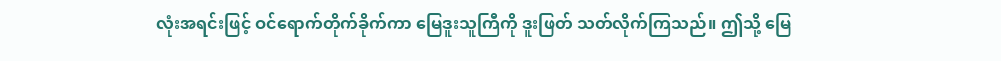လုံးအရင်းဖြင့် ဝင်ရောက်တိုက်ခိုက်ကာ မြေဒူးသူကြီကို ဒူးဖြတ် သတ်လိုက်ကြသည်။ ဤသို့ မြေ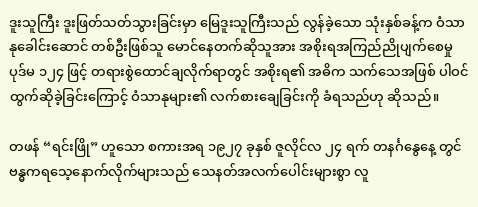ဒူးသူကြီး ဒူးဖြတ်သတ်သွားခြင်းမှာ မြေဒူးသူကြီးသည် လွန်ခဲ့သော သုံးနှစ်ခန့်က ဝံသာနုခေါင်းဆောင် တစ်ဦးဖြစ်သူ မောင်နေတက်ဆိုသူအား အစိုးရအကြည်ညိုပျက်စေမှု ပုဒ်မ ၁၂၄ ဖြင့် တရားစွဲထောင်ချလိုက်ရာတွင် အစိုးရ၏ အဓိက သက်သေအဖြစ် ပါဝင်ထွက်ဆိုခဲ့ခြင်းကြောင့် ဝံသာနုများ၏ လက်စားချေခြင်းကို ခံရသည်ဟု ဆိုသည်။

တဖန် “ရင်းဖြို” ဟူသော စကားအရ ၁၉၂၇ ခုနှစ် ဇူလိုင်လ ၂၄ ရက် တနင်္ဂနွေနေ့ တွင် ဗန္ဓကရသေ့နောက်လိုက်များသည် သေနတ်အလက်ပေါင်းများစွာ လူ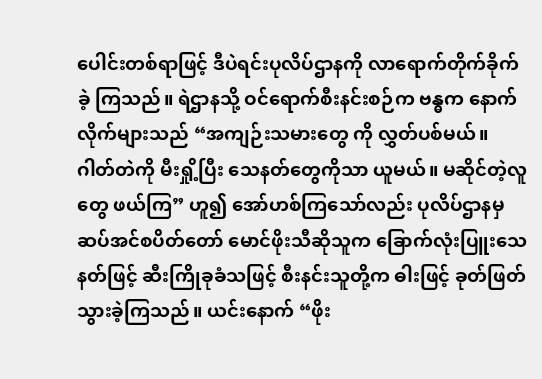ပေါင်းတစ်ရာဖြင့် ဒီပဲရင်းပုလိပ်ဌာနကို လာရောက်တိုက်ခိုက်ခဲ့ ကြသည်။ ရဲဌာနသို့ ဝင်ရောက်စီးနင်းစဉ်က ဗန္ဓက နောက်လိုက်များသည် “အကျဉ်းသမားတွေ ကို လွှတ်ပစ်မယ်။ ဂါတ်တဲကို မီးရှို့ပြီး သေနတ်တွေကိုသာ ယူမယ်။ မဆိုင်တဲ့လူတွေ ဖယ်ကြ” ဟူ၍ အော်ဟစ်ကြသော်လည်း ပုလိပ်ဌာနမှ ဆပ်အင်စပိတ်တော် မောင်ဖိုးသီဆိုသူက ခြောက်လုံးပြူးသေနတ်ဖြင့် ဆီးကြိုခုခံသဖြင့် စီးနင်းသူတို့က ဓါးဖြင့် ခုတ်ဖြတ်သွားခဲ့ကြသည်။ ယင်းနောက် “ဖိုး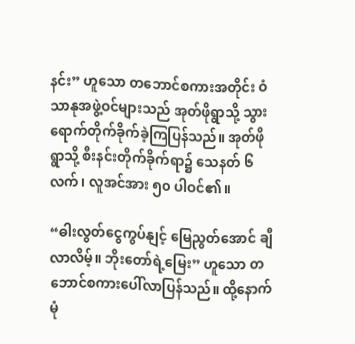နင်း” ဟူသော တဘောင်စကားအတိုင်း ဝံသာနုအဖွဲ့ဝင်များသည် အုတ်ဖိုရွာသို့ သွားရောက်တိုက်ခိုက်ခဲ့ကြပြန်သည်။ အုတ်ဖိုရွာသို့ စီးနင်းတိုက်ခိုက်ရာ၌ သေနတ် ၆ လက်၊ လူအင်အား ၅၀ ပါဝင်၏။

“ဓါးလွတ်ငွေကွပ်နျင့် မြေညွတ်အောင် ချီလာလိမ့်။ ဘိုးတော်ရဲ့မြေး” ဟူသော တဘောင်စကားပေါ်လာပြန်သည်။ ထို့နောက် မုံ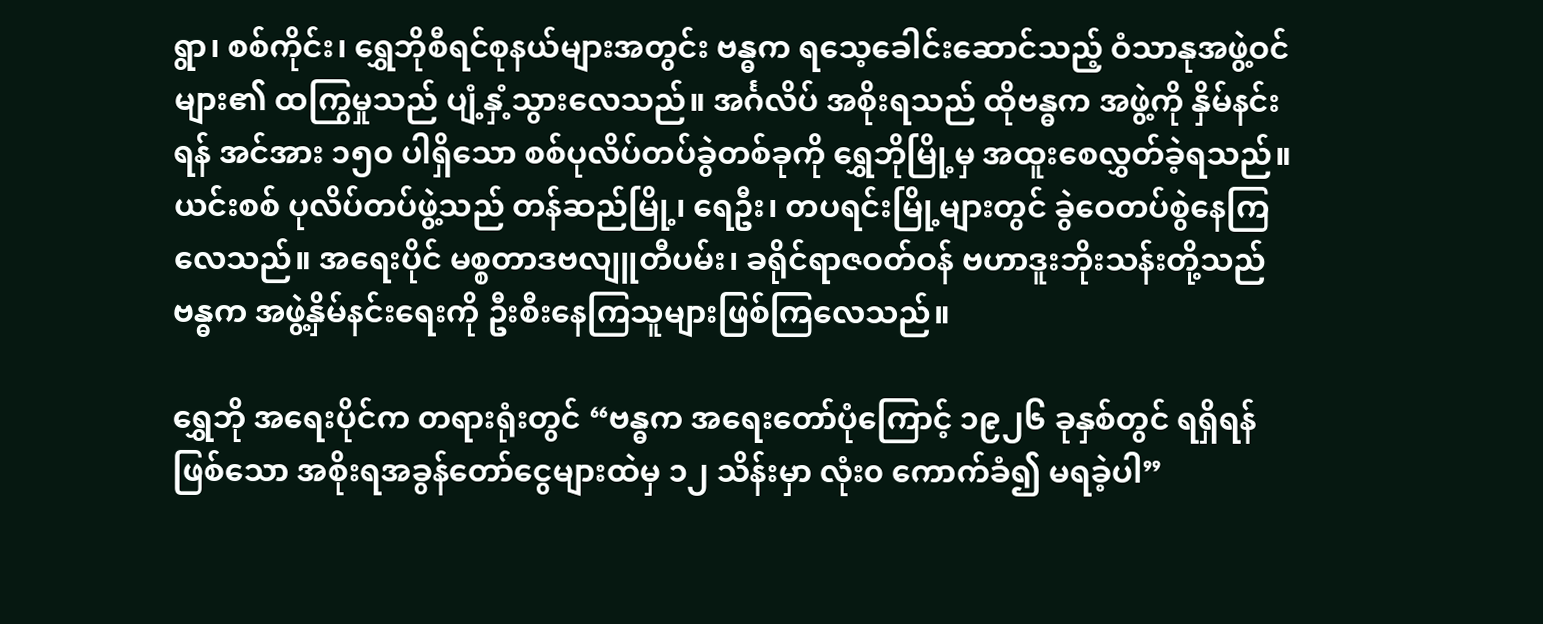ရွာ၊ စစ်ကိုင်း၊ ရွှေဘိုစီရင်စုနယ်များအတွင်း ဗန္ဓက ရသေ့ခေါင်းဆောင်သည့် ဝံသာနုအဖွဲ့ဝင်များ၏ ထကြွမှုသည် ပျံ့နှံ့သွားလေသည်။ အင်္ဂလိပ် အစိုးရသည် ထိုဗန္ဓက အဖွဲ့ကို နှိမ်နင်းရန် အင်အား ၁၅၀ ပါရှိသော စစ်ပုလိပ်တပ်ခွဲတစ်ခုကို ရွှေဘိုမြို့မှ အထူးစေလွှတ်ခဲ့ရသည်။ ယင်းစစ် ပုလိပ်တပ်ဖွဲ့သည် တန်ဆည်မြို့၊ ရေဦး၊ တပရင်းမြို့များတွင် ခွဲဝေတပ်စွဲနေကြလေသည်။ အရေးပိုင် မစ္စတာဒဗလျူတီပမ်း၊ ခရိုင်ရာဇဝတ်ဝန် ဗဟာဒူးဘိုးသန်းတို့သည် ဗန္ဓက အဖွဲ့နှိမ်နင်းရေးကို ဦးစီးနေကြသူများဖြစ်ကြလေသည်။

ရွှေဘို အရေးပိုင်က တရားရုံးတွင် “ဗန္ဓက အရေးတော်ပုံကြောင့် ၁၉၂၆ ခုနှစ်တွင် ရရှိရန်ဖြစ်သော အစိုးရအခွန်တော်ငွေများထဲမှ ၁၂ သိန်းမှာ လုံး၀ ကောက်ခံ၍ မရခဲ့ပါ”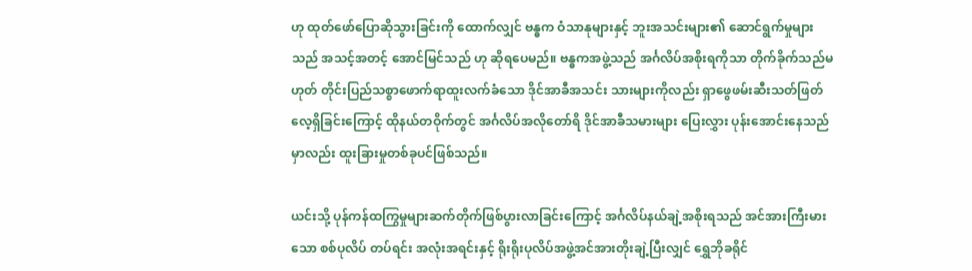ဟု ထုတ်ဖော်ပြောဆိုသွားခြင်းကို ထောက်လျှင် ဗန္ဓက ဝံသာနုများနှင့် ဘူးအသင်းများ၏ ဆောင်ရွက်မှုများသည် အသင့်အတင့် အောင်မြင်သည် ဟု ဆိုရပေမည်။ ဗန္ဓကအဖွဲ့သည် အင်္ဂလိပ်အစိုးရကိုသာ တိုက်ခိုက်သည်မဟုတ် တိုင်းပြည်သစ္စာဖောက်ရာထူးလက်ခံသော ဒိုင်အာခီအသင်း သားများကိုလည်း ရှာဖွေဖမ်းဆီးသတ်ဖြတ်လေ့ရှိခြင်းကြောင့် ထိုနယ်တဝိုက်တွင် အင်္ဂလိပ်အလိုတော်ရိ ဒိုင်အာခီသမားများ ပြေးလွှား ပုန်းအောင်းနေသည်မှာလည်း ထူးခြားမှုတစ်ခုပင်ဖြစ်သည်။

ယင်းသို့ ပုန်ကန်ထကြွမှုများဆက်တိုက်ဖြစ်ပွားလာခြင်းကြောင့် အင်္ဂလိပ်နယ်ချဲ့အစိုးရသည် အင်အားကြီးမားသော စစ်ပုလိပ် တပ်ရင်း အလုံးအရင်းနှင့် ရိုးရိုးပုလိပ်အဖွဲ့အင်အားတိုးချဲ့ပြီးလျှင် ရွှေဘိုခရိုင်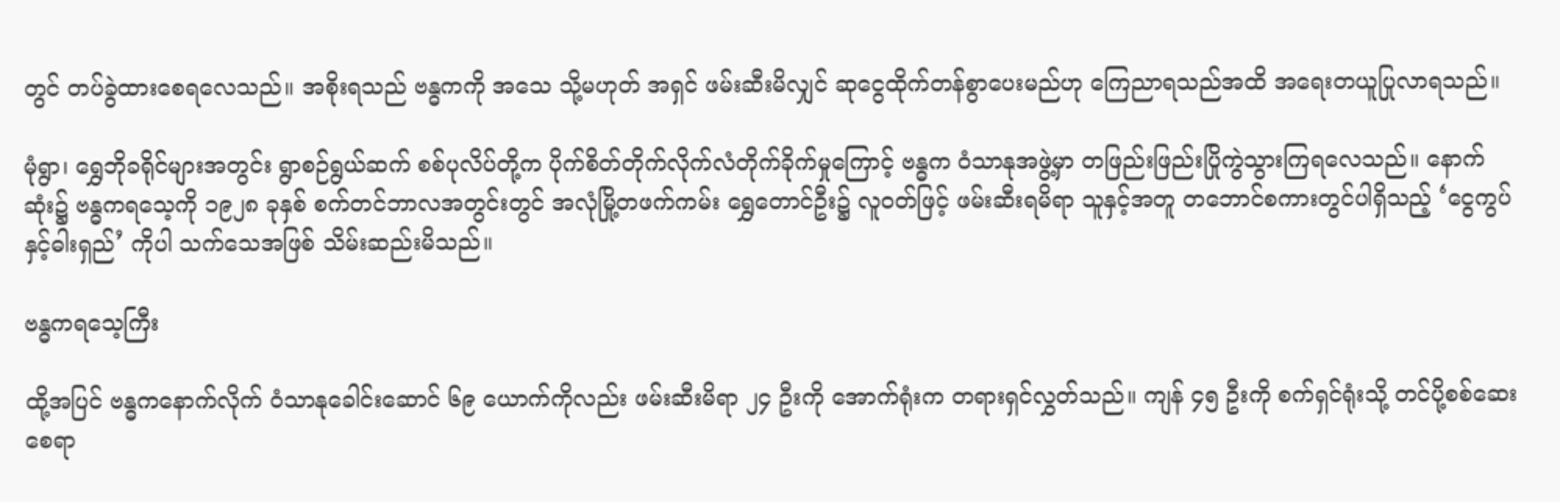တွင် တပ်ခွဲထားစေရလေသည်။ အစိုးရသည် ဗန္ဓကကို အသေ သို့မဟုတ် အရှင် ဖမ်းဆီးမိလျှင် ဆုငွေထိုက်တန်စွာပေးမည်ဟု ကြေညာရသည်အထိ အရေးတယူပြုလာရသည်။

မုံရွာ၊ ရွှေဘိုခရိုင်များအတွင်း ရွာစဉ်ရွယ်ဆက် စစ်ပုလိပ်တို့က ပိုက်စိတ်တိုက်လိုက်လံတိုက်ခိုက်မှုကြောင့် ဗန္ဓက ဝံသာနုအဖွဲ့မှာ တဖြည်းဖြည်းပြိုကွဲသွားကြရလေသည်။ နောက်ဆုံး၌ ဗန္ဓကရသေ့ကို ၁၉၂၈ ခုနှစ် စက်တင်ဘာလအတွင်းတွင် အလုံမြို့တဖက်ကမ်း ရွှေတောင်ဦး၌ လူဝတ်ဖြင့် ဖမ်းဆီးရမိရာ သူနှင့်အတူ တဘောင်စကားတွင်ပါရှိသည့် ‘ငွေကွပ်နှင့်ဓါးရှည်’ ကိုပါ သက်သေအဖြစ် သိမ်းဆည်းမိသည်။

ဗန္ဓကရသေ့ကြီး

ထို့အပြင် ဗန္ဓကနောက်လိုက် ဝံသာနုခေါင်းဆောင် ၆၉ ယောက်ကိုလည်း ဖမ်းဆီးမိရာ ၂၄ ဦးကို အောက်ရုံးက တရားရှင်လွှတ်သည်။ ကျန် ၄၅ ဦးကို စက်ရှင်ရုံးသို့ တင်ပို့စစ်ဆေးစေရာ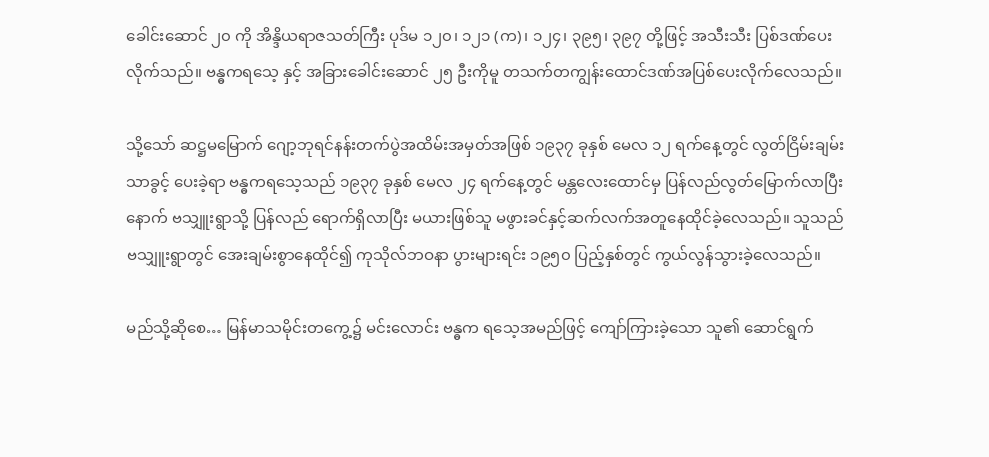ခေါင်းဆောင် ၂၀ ကို အိန္ဒိယရာဇသတ်ကြီး ပုဒ်မ ၁၂၀၊ ၁၂၁ (က)၊ ၁၂၄၊ ၃၉၅၊ ၃၉၇ တို့ဖြင့် အသီးသီး ပြစ်ဒဏ်ပေးလိုက်သည်။ ဗန္ဓကရသေ့ နှင့် အခြားခေါင်းဆောင် ၂၅ ဦးကိုမူ တသက်တကျွန်းထောင်ဒဏ်အပြစ်ပေးလိုက်လေသည်။

သို့သော် ဆဋ္ဌမမြောက် ဂျော့ဘုရင်နန်းတက်ပွဲအထိမ်းအမှတ်အဖြစ် ၁၉၃၇ ခုနှစ် မေလ ၁၂ ရက်နေ့တွင် လွတ်ငြိမ်းချမ်းသာခွင့် ပေးခဲ့ရာ ဗန္ဓကရသေ့သည် ၁၉၃၇ ခုနှစ် မေလ ၂၄ ရက်နေ့တွင် မန္တလေးထောင်မှ ပြန်လည်လွတ်မြောက်လာပြီးနောက် ဗသျှူးရွာသို့ ပြန်လည် ရောက်ရှိလာပြီး မယားဖြစ်သူ မဖွားခင်နှင့်ဆက်လက်အတူနေထိုင်ခဲ့လေသည်။ သူသည် ဗသျှူးရွာတွင် အေးချမ်းစွာနေထိုင်၍ ကုသိုလ်ဘဝနာ ပွားများရင်း ၁၉၅၀ ပြည့်နှစ်တွင် ကွယ်လွန်သွားခဲ့လေသည်။

မည်သို့ဆိုစေ… မြန်မာသမိုင်းတကွေ့၌ မင်းလောင်း ဗန္ဓက ရသေ့အမည်ဖြင့် ကျော်ကြားခဲ့သော သူ၏ ဆောင်ရွက်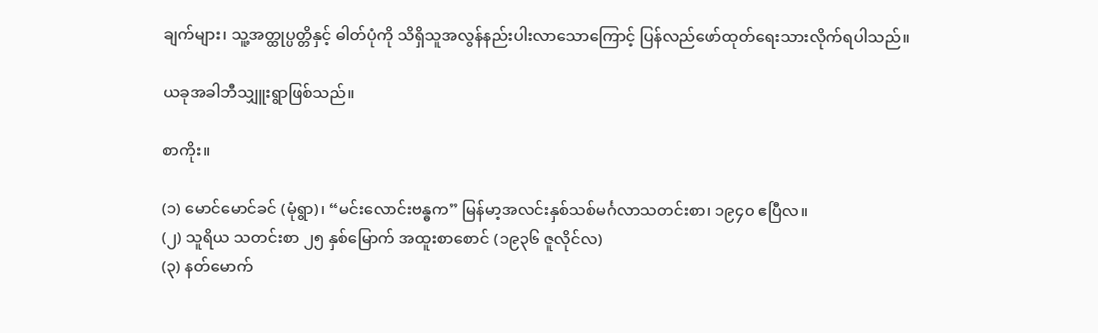ချက်များ၊ သူ့အတ္ထုပ္ပတ္တိနှင့် ဓါတ်ပုံကို သိရှိသူအလွန်နည်းပါးလာသောကြောင့် ပြန်လည်ဖော်ထုတ်ရေးသားလိုက်ရပါသည်။

ယခုအခါဘီသျှူးရွာဖြစ်သည်။

စာကိုး။

(၁) မောင်မောင်ခင် (မုံရွာ)၊ “မင်းလောင်းဗန္ဓက” မြန်မာ့အလင်းနှစ်သစ်မင်္ဂလာသတင်းစာ၊ ၁၉၄၀ ဧပြီလ။
(၂) သူရိယ သတင်းစာ ၂၅ နှစ်မြောက် အထူးစာစောင် (၁၉၃၆ ဇူလိုင်လ)
(၃) နတ်မောက်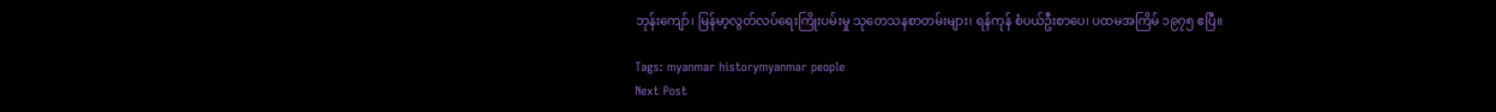ဘုန်းကျော်၊ မြန်မာ့လွတ်လပ်ရေးကြိုးပမ်းမှု သုတေသနစာတမ်းများ၊ ရန်ကုန် စံပယ်ဦးစာပေ၊ ပထမအကြိမ် ၁၉၇၅ ဧပြီ။

Tags: myanmar historymyanmar people
Next Post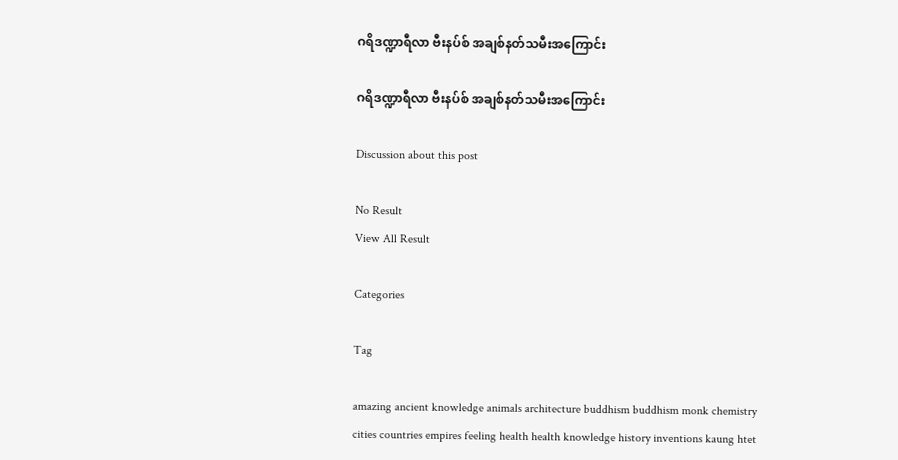ဂရိဒဏ္ဍာရီလာ ဗီးနပ်စ် အချစ်နတ်သမီးအကြောင်း

ဂရိဒဏ္ဍာရီလာ ဗီးနပ်စ် အချစ်နတ်သမီးအကြောင်း

Discussion about this post

No Result
View All Result

Categories

Tag

amazing ancient knowledge animals architecture buddhism buddhism monk chemistry cities countries empires feeling health health knowledge history inventions kaung htet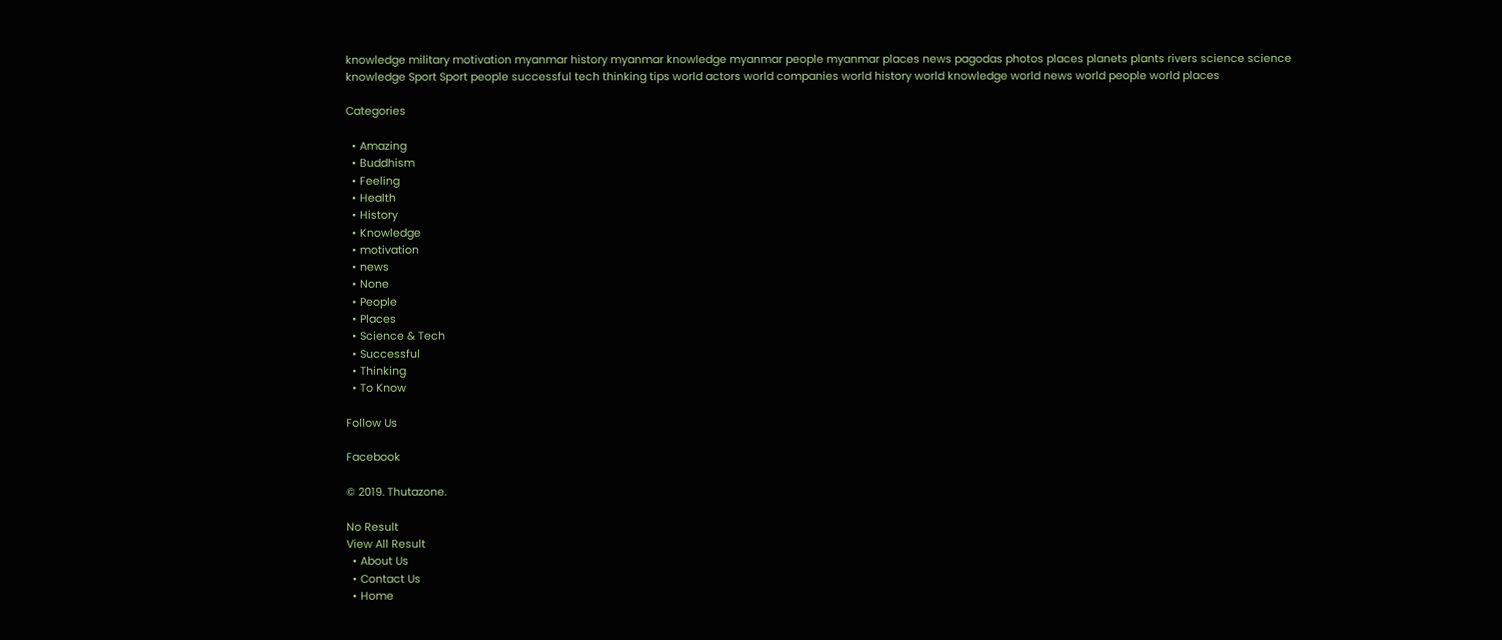knowledge military motivation myanmar history myanmar knowledge myanmar people myanmar places news pagodas photos places planets plants rivers science science knowledge Sport Sport people successful tech thinking tips world actors world companies world history world knowledge world news world people world places

Categories

  • Amazing
  • Buddhism
  • Feeling
  • Health
  • History
  • Knowledge
  • motivation
  • news
  • None
  • People
  • Places
  • Science & Tech
  • Successful
  • Thinking
  • To Know

Follow Us

Facebook

© 2019. Thutazone.

No Result
View All Result
  • About Us
  • Contact Us
  • Home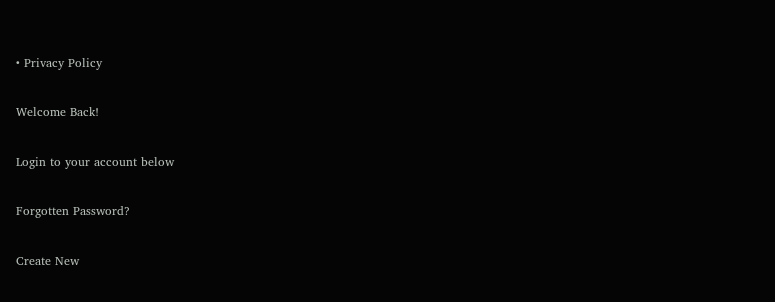• Privacy Policy

Welcome Back!

Login to your account below

Forgotten Password?

Create New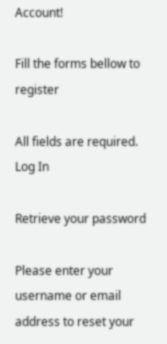Account!

Fill the forms bellow to register

All fields are required. Log In

Retrieve your password

Please enter your username or email address to reset your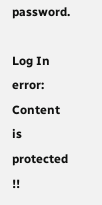password.

Log In
error: Content is protected !!